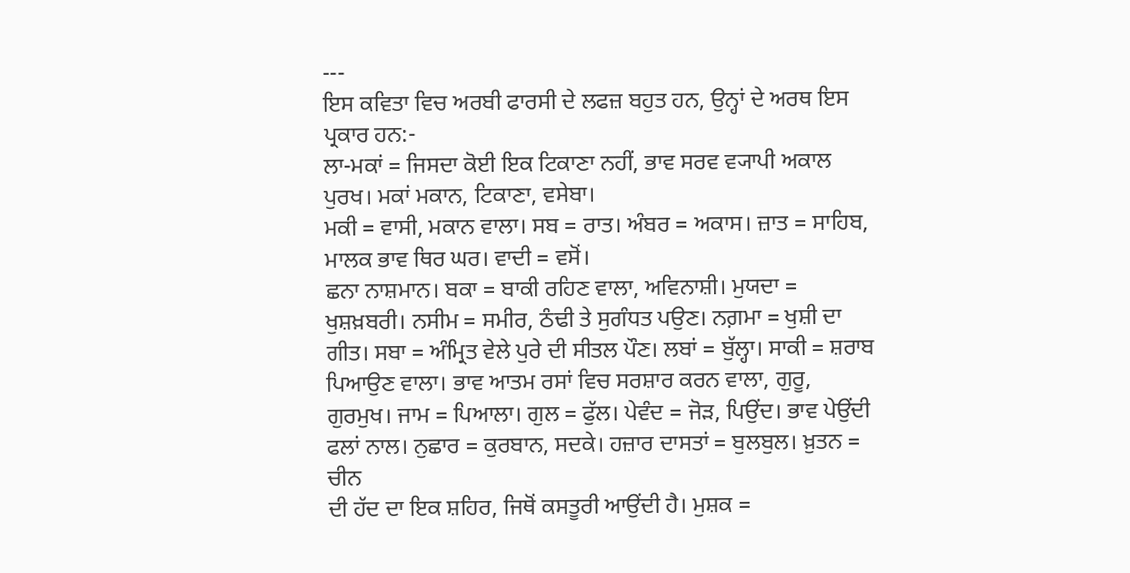---
ਇਸ ਕਵਿਤਾ ਵਿਚ ਅਰਬੀ ਫਾਰਸੀ ਦੇ ਲਫਜ਼ ਬਹੁਤ ਹਨ, ਉਨ੍ਹਾਂ ਦੇ ਅਰਥ ਇਸ ਪ੍ਰਕਾਰ ਹਨ:-
ਲਾ-ਮਕਾਂ = ਜਿਸਦਾ ਕੋਈ ਇਕ ਟਿਕਾਣਾ ਨਹੀਂ, ਭਾਵ ਸਰਵ ਵ੍ਯਾਪੀ ਅਕਾਲ ਪੁਰਖ। ਮਕਾਂ ਮਕਾਨ, ਟਿਕਾਣਾ, ਵਸੇਬਾ।
ਮਕੀ = ਵਾਸੀ, ਮਕਾਨ ਵਾਲਾ। ਸਬ = ਰਾਤ। ਅੰਬਰ = ਅਕਾਸ। ਜ਼ਾਤ = ਸਾਹਿਬ, ਮਾਲਕ ਭਾਵ ਥਿਰ ਘਰ। ਵਾਦੀ = ਵਸੋਂ।
ਛਨਾ ਨਾਸ਼ਮਾਨ। ਬਕਾ = ਬਾਕੀ ਰਹਿਣ ਵਾਲਾ, ਅਵਿਨਾਸ਼ੀ। ਮੁਯਦਾ = ਖੁਸ਼ਖ਼ਬਰੀ। ਨਸੀਮ = ਸਮੀਰ, ਠੰਢੀ ਤੇ ਸੁਗੰਧਤ ਪਉਣ। ਨਗ਼ਮਾ = ਖੁਸ਼ੀ ਦਾ ਗੀਤ। ਸਬਾ = ਅੰਮ੍ਰਿਤ ਵੇਲੇ ਪੁਰੇ ਦੀ ਸੀਤਲ ਪੌਣ। ਲਬਾਂ = ਬੁੱਲ੍ਹਾ। ਸਾਕੀ = ਸ਼ਰਾਬ ਪਿਆਉਣ ਵਾਲਾ। ਭਾਵ ਆਤਮ ਰਸਾਂ ਵਿਚ ਸਰਸ਼ਾਰ ਕਰਨ ਵਾਲਾ, ਗੁਰੂ, ਗੁਰਮੁਖ। ਜਾਮ = ਪਿਆਲਾ। ਗੁਲ = ਫੁੱਲ। ਪੇਵੰਦ = ਜੋੜ, ਪਿਉਂਦ। ਭਾਵ ਪੇਉਂਦੀ ਫਲਾਂ ਨਾਲ। ਨੁਛਾਰ = ਕੁਰਬਾਨ, ਸਦਕੇ। ਹਜ਼ਾਰ ਦਾਸਤਾਂ = ਬੁਲਬੁਲ। ਖ਼ੁਤਨ = ਚੀਨ
ਦੀ ਹੱਦ ਦਾ ਇਕ ਸ਼ਹਿਰ, ਜਿਥੋਂ ਕਸਤੂਰੀ ਆਉਂਦੀ ਹੈ। ਮੁਸ਼ਕ =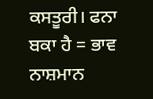ਕਸਤੂਰੀ। ਫਨਾ ਬਕਾ ਹੈ = ਭਾਵ ਨਾਸ਼ਮਾਨ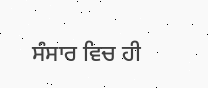ਸੰਸਾਰ ਵਿਚ ਹੀ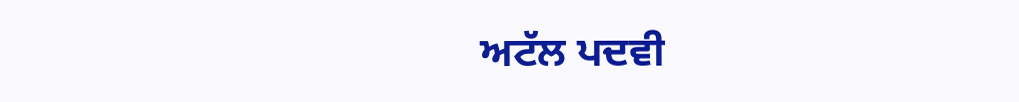ਅਟੱਲ ਪਦਵੀ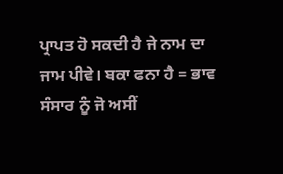ਪ੍ਰਾਪਤ ਹੋ ਸਕਦੀ ਹੈ ਜੇ ਨਾਮ ਦਾ ਜਾਮ ਪੀਵੇ। ਬਕਾ ਫਨਾ ਹੈ = ਭਾਵ ਸੰਸਾਰ ਨੂੰ ਜੋ ਅਸੀਂ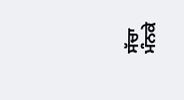ਸੱਚਾ ਮੰਨਕੇ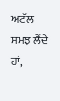ਅਟੱਲ ਸਮਝ ਲੈਂਦੇ ਹਾਂ,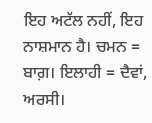ਇਹ ਅਟੱਲ ਨਹੀਂ, ਇਹ ਨਾਸ਼ਮਾਨ ਹੈ। ਚਮਨ = ਬਾਗ਼। ਇਲਾਹੀ = ਦੈਵਾਂ, ਅਰਸੀ।